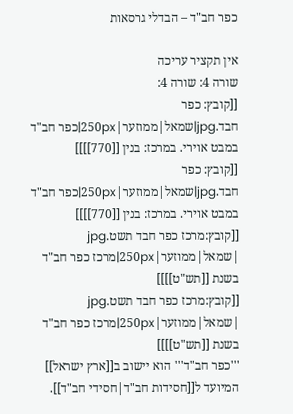כפר חב"ד – הבדלי גרסאות

אין תקציר עריכה
שורה 4: שורה 4:
[[קובץ: כפר חבד.jpg|שמאל|ממוזער|250px|כפר חב"ד במבט אוירי. במרכז: בנין [[770]]]]
[[קובץ: כפר חבד.jpg|שמאל|ממוזער|250px|כפר חב"ד במבט אוירי. במרכז: בנין [[770]]]]
[[קובץ:מרכז כפר חבד תשט.jpg |שמאל|ממוזער|250px|מרכז כפר חב"ד בשנת [[תש"ט]]]]
[[קובץ:מרכז כפר חבד תשט.jpg |שמאל|ממוזער|250px|מרכז כפר חב"ד בשנת [[תש"ט]]]]
'''כפר חב"ד''' הוא יישוב ב[[ארץ ישראל]] המיועד ל[[חסידות חב"ד|חסידי חב"ד]].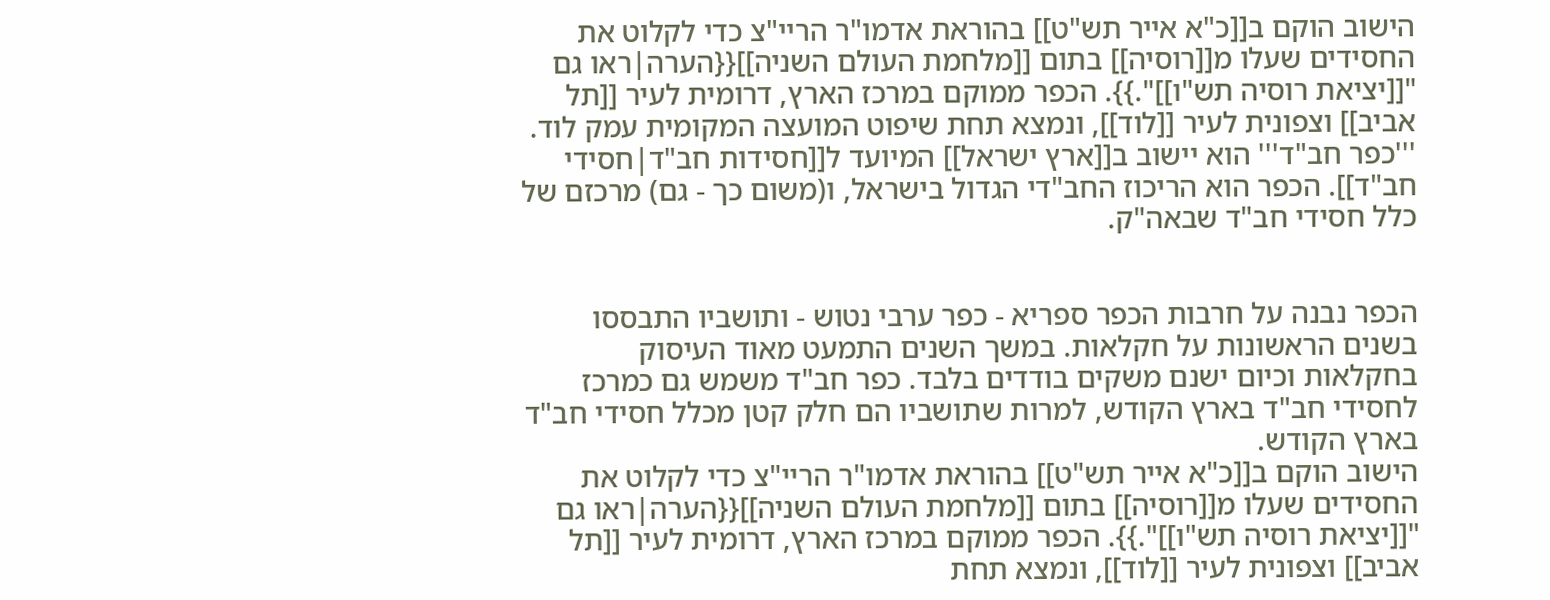הישוב הוקם ב[[כ"א אייר תש"ט]] בהוראת אדמו"ר הריי"צ כדי לקלוט את החסידים שעלו מ[[רוסיה]] בתום [[מלחמת העולם השניה]]{{הערה|ראו גם "[[יציאת רוסיה תש"ו]]".}}. הכפר ממוקם במרכז הארץ, דרומית לעיר [[תל אביב]] וצפונית לעיר [[לוד]], ונמצא תחת שיפוט המועצה המקומית עמק לוד.
'''כפר חב"ד''' הוא יישוב ב[[ארץ ישראל]] המיועד ל[[חסידות חב"ד|חסידי חב"ד]]. הכפר הוא הריכוז החב"די הגדול בישראל, ו(משום כך - גם) מרכזם של כלל חסידי חב"ד שבאה"ק.


הכפר נבנה על חרבות הכפר ספריא - כפר ערבי נטוש - ותושביו התבססו בשנים הראשונות על חקלאות. במשך השנים התמעט מאוד העיסוק בחקלאות וכיום ישנם משקים בודדים בלבד. כפר חב"ד משמש גם כמרכז לחסידי חב"ד בארץ הקודש, למרות שתושביו הם חלק קטן מכלל חסידי חב"ד בארץ הקודש.
הישוב הוקם ב[[כ"א אייר תש"ט]] בהוראת אדמו"ר הריי"צ כדי לקלוט את החסידים שעלו מ[[רוסיה]] בתום [[מלחמת העולם השניה]]{{הערה|ראו גם "[[יציאת רוסיה תש"ו]]".}}. הכפר ממוקם במרכז הארץ, דרומית לעיר [[תל אביב]] וצפונית לעיר [[לוד]], ונמצא תחת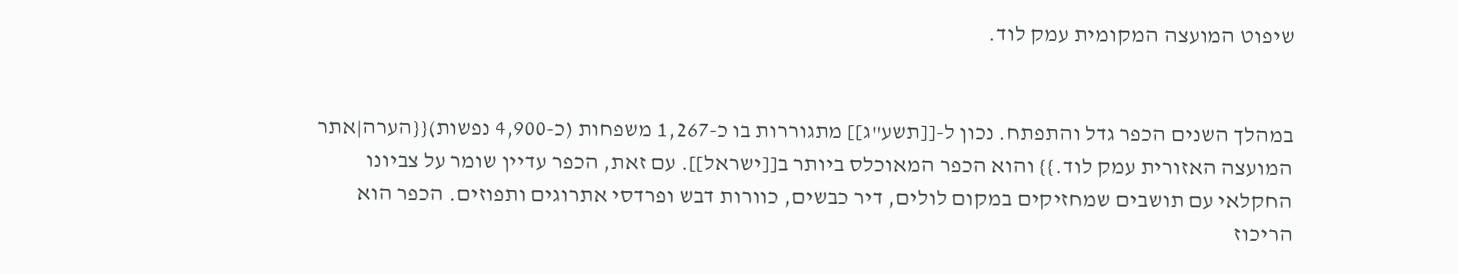שיפוט המועצה המקומית עמק לוד.


במהלך השנים הכפר גדל והתפתח. נכון ל-[[תשע"ג]] מתגוררות בו כ-1,267 משפחות (כ-4,900 נפשות){{הערה|אתר המועצה האזורית עמק לוד.}} והוא הכפר המאוכלס ביותר ב[[ישראל]]. עם זאת, הכפר עדיין שומר על צביונו החקלאי עם תושבים שמחזיקים במקום לולים, דיר כבשים, כוורות דבש ופרדסי אתרוגים ותפוזים. הכפר הוא הריכוז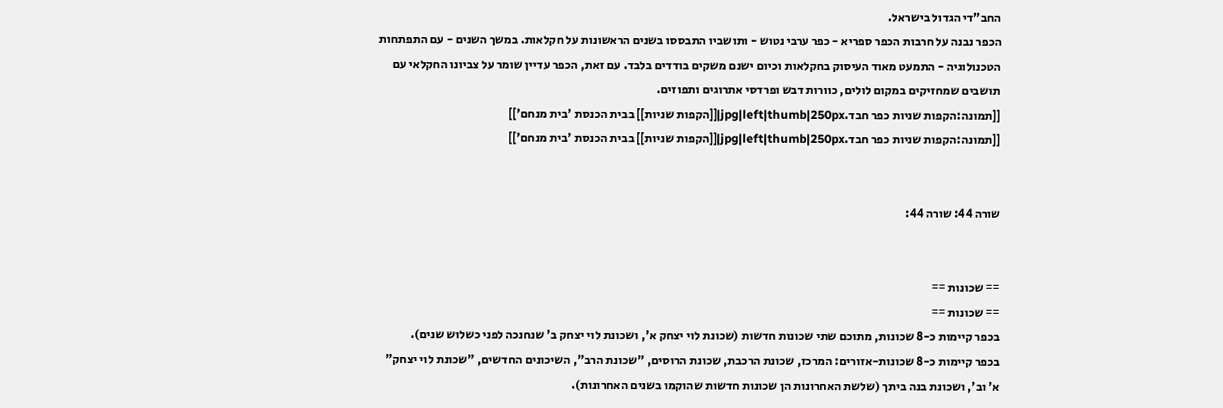החב"די הגדול בישראל.
הכפר נבנה על חרבות הכפר ספריא - כפר ערבי נטוש - ותושביו התבססו בשנים הראשונות על חקלאות. במשך השנים - עם התפתחות הטכנולוגיה - התמעט מאוד העיסוק בחקלאות וכיום ישנם משקים בודדים בלבד. עם זאת, הכפר עדיין שומר על צביונו החקלאי עם תושבים שמחזיקים במקום לולים, כוורות דבש ופרדסי אתרוגים ותפוזים.
[[תמונה:הקפות שניות כפר חבד.jpg|left|thumb|250px|[[הקפות שניות]] בבית הכנסת 'בית מנחם']]
[[תמונה:הקפות שניות כפר חבד.jpg|left|thumb|250px|[[הקפות שניות]] בבית הכנסת 'בית מנחם']]


שורה 44: שורה 44:


== שכונות ==
== שכונות ==
בכפר קיימות כ-8 שכונות, מתוכם שתי שכונות חדשות (שכונת לוי יצחק א', ושכונת לוי יצחק ב' שנחנכה לפני כשלוש שנים).
בכפר קיימות כ-8 שכונות-אזורים: המרכז, שכונת הרכבת, שכונת הרוסים, "שכונת הרב", השיכונים החדשים, "שכונת לוי יצחק" א' וב', ושכונת בנה ביתך (שלשת האחרונות הן שכונות חדשות שהוקמו בשנים האחרונות).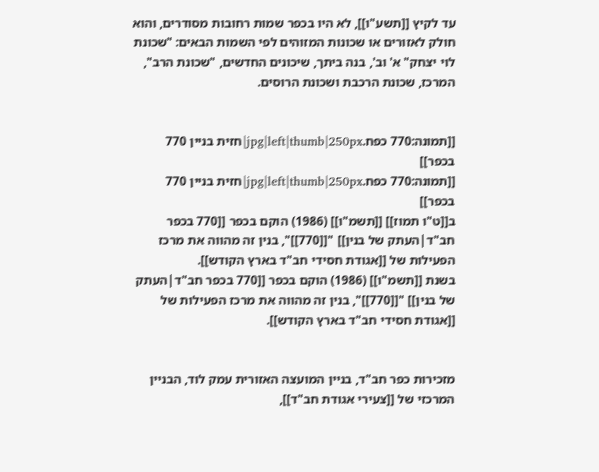עד לקיץ [[תשע"ו]], לא היו בכפר שמות רחובות מסודרים, והוא חולק לאזורים או שכונות המזוהים לפי השמות הבאים: "שכונת לוי יצחק" א' וב', בנה ביתך, שיכונים החדשים, "שכונת הרב", המרכז, שכונת הרכבת ושכונת הרוסים.


[[תמונה:770 כפח.jpg|left|thumb|250px|חזית בניין 770 בכפר]]
[[תמונה:770 כפח.jpg|left|thumb|250px|חזית בניין 770 בכפר]]
ב[[ט"ו תמוז]] [[תשמ"ו]] (1986) הוקם בכפר [[770 בכפר חב"ד|העתק של בנין]] "[[770]]", בנין זה מהווה את מרכז הפעילות של [[אגודת חסידי חב"ד בארץ הקודש]].
בשנת [[תשמ"ו]] (1986) הוקם בכפר [[770 בכפר חב"ד|העתק של בנין]] "[[770]]", בנין זה מהווה את מרכז הפעילות של [[אגודת חסידי חב"ד בארץ הקודש]].


מזכירות כפר חב"ד, בניין המועצה האזורית עמק לוד, הבניין המרכזי של [[צעירי אגודת חב"ד]],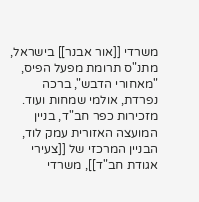משרדי [[אור אבנר]] בישראל, מתנ"ס תרומת מפעל הפיס, "מאחורי הדבש", ברכה נפרדת, אולמי שמחות ועוד.
מזכירות כפר חב"ד, בניין המועצה האזורית עמק לוד, הבניין המרכזי של [[צעירי אגודת חב"ד]], משרדי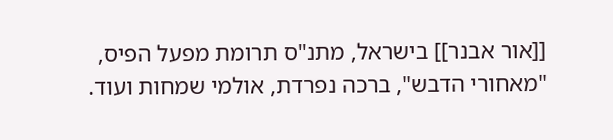[[אור אבנר]] בישראל, מתנ"ס תרומת מפעל הפיס, "מאחורי הדבש", ברכה נפרדת, אולמי שמחות ועוד.